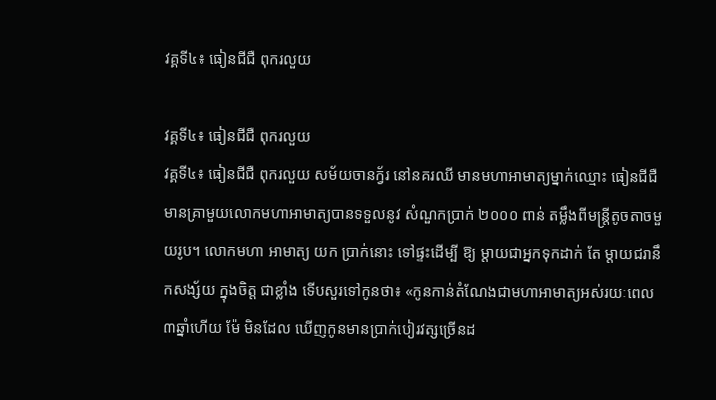វគ្គទី៤៖ ធៀនជីជឺ ពុករលួយ

វគ្គទី៤៖ ធៀនជីជឺ ពុករលួយ
វគ្គទី៤៖ ធៀនជីជឺ ពុករលួយ សម័យចានក្វ័រ នៅនគរឈី មានមហាអាមាត្យម្នាក់ឈ្មោះ ធៀនជីជឺ មានគ្រាមួយលោកមហាអាមាត្យបានទទួលនូវ សំណួកប្រាក់ ២០០០ ពាន់ តម្លឹងពីមន្រ្តីតូចតាចមួយរូប។ លោកមហា អាមាត្យ យក ប្រាក់នោះ ទៅផ្ទះដើម្បី ឱ្យ ម្ដាយជាអ្នកទុកដាក់ តែ ម្ដាយជរានឹកសង្ស័យ ក្នុងចិត្ត ជាខ្លាំង ទើបសួរទៅកូនថា៖ «កូនកាន់តំណែងជាមហាអាមាត្យអស់រយៈពេល ៣ឆ្នាំហើយ ម៉ែ មិនដែល ឃើញកូនមានប្រាក់បៀរវត្សច្រើនដ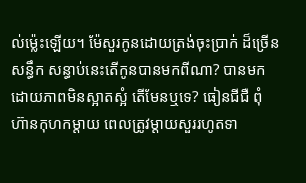ល់ម្ល៉េះឡើយ។ ម៉ែសួរកូនដោយត្រង់ចុះប្រាក់ ដ៏ច្រើនសន្ធឹក សន្ធាប់នេះតើកូនបានមកពីណា? បានមកដោយភាពមិនស្អាតស្អំ តើមែនឬទេ? ធៀនជីជឺ ពុំហ៊ានកុហកម្ដាយ ពេលត្រូវម្ដាយសួររហូតទា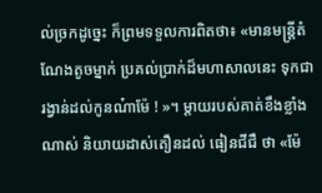ល់ច្រកដូច្នេះ ក៏ព្រមទទួលការពិតថា៖ «មានមន្ត្រីតំណែងតូចម្នាក់ ប្រគល់ប្រាក់ដ៏មហាសាលនេះ ទុកជារង្វាន់ដល់កូនណ៎ាម៉ែ ! »។ ម្ដាយរបស់គាត់ខឹងខ្លាំងណាស់ និយាយដាស់តឿនដល់ ធៀនជីជឺ ថា «ម៉ែ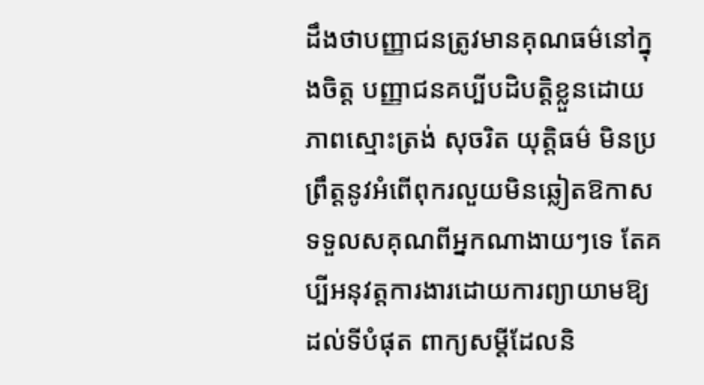ដឹងថាបញ្ញាជនត្រូវមានគុណធម៌នៅក្នុងចិត្ត បញ្ញាជនគប្បីបដិបត្តិខ្លួនដោយភាពស្មោះត្រង់ សុចរិត យុត្តិធម៌ មិនប្រព្រឹត្តនូវអំពើពុករលួយមិនឆ្លៀតឱកាសទទួលសគុណពីអ្នកណាងាយៗទេ តែគប្បីអនុវត្តការងារដោយការព្យាយាមឱ្យដល់ទីបំផុត ពាក្យសម្ដីដែលនិ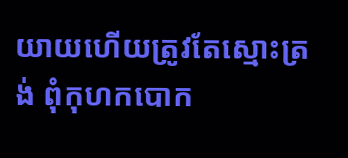យាយហើយត្រូវតែស្មោះត្រង់ ពុំកុហកបោក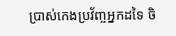ប្រាស់កេងប្រវ័ញ្ចអ្នកដទៃ ចិ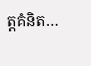ត្តគំនិត…